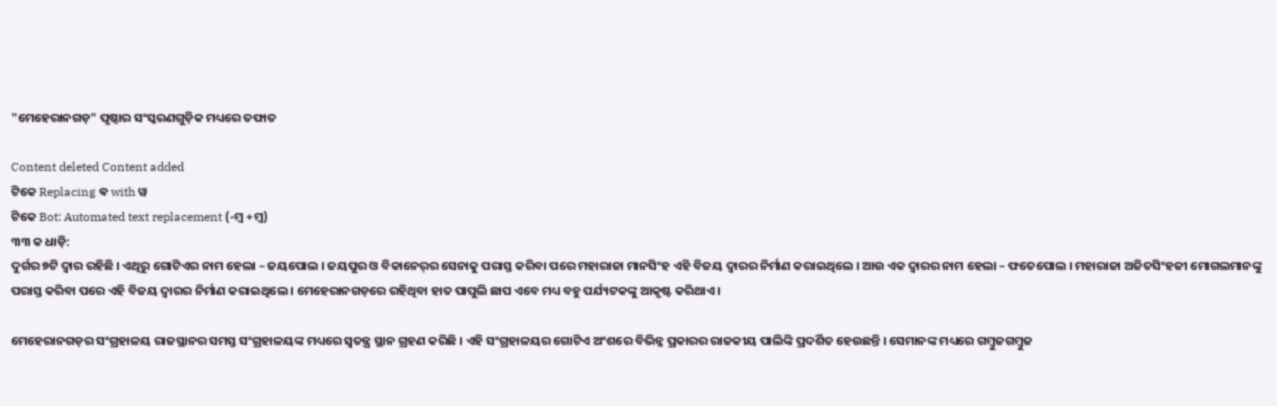"ମେହେରାନଗଡ଼" ପୃଷ୍ଠାର ସଂସ୍କରଣ‌ଗୁଡ଼ିକ ମଧ୍ୟରେ ତଫାତ

Content deleted Content added
ଟିକେ Replacing ଵ with ୱ
ଟିକେ Bot: Automated text replacement (-ମ୍ୱ +ମ୍ବ)
୩୩ କ ଧାଡ଼ି:
ଦୁର୍ଗର ୭ଟି ଦ୍ୱାର ରହିଛି । ଏଥିରୁ ଗୋଟିଏର ନାମ ହେଲା – ଜୟପୋଲ । ଜୟପୁର ଓ ବିକାନେର୍‍ର ସେନାକୁ ପରାସ୍ତ କରିବା ପରେ ମହାରାଜା ମାନସିଂହ ଏହି ବିଜୟ ଦ୍ୱାରର ନିର୍ମାଣ କରାଇଥିଲେ । ଆଉ ଏକ ଦ୍ୱାରର ନାମ ହେଲା – ଫତେପୋଲ । ମହାରାଜା ଅଜିତସିଂହଜୀ ମୋଗଲମାନଙ୍କୁ ପରାସ୍ତ କରିବା ପରେ ଏହି ବିଜୟ ଦ୍ୱାରର ନିର୍ମାଣ କରାଇଥିଲେ । ମେହେରାନଗଡ଼ରେ ରହିଥିବା ହାତ ପାପୁଲି ଛାପ ଏବେ ମଧ୍ୟ ବହୁ ପର୍ଯ୍ୟଟକଙ୍କୁ ଆକୃଷ୍ଟ କରିଥାଏ ।

ମେହେରାନଗଡ଼ର ସଂଗ୍ରହାଳୟ ରାଜସ୍ଥାନର ସମସ୍ତ ସଂଗ୍ରହାଳୟଙ୍କ ମଧ୍ୟରେ ସ୍ୱତନ୍ତ୍ର ସ୍ଥାନ ଗ୍ରହଣ କରିଛି । ଏହି ସଂଗ୍ରହାଳୟର ଗୋଟିଏ ଅଂଶରେ ବିଭିନ୍ନ ପ୍ରକାରର ରାଜକୀୟ ପାଲିଙ୍କି ପ୍ରଦର୍ଶିତ ହେଉଛନ୍ତି । ସେମାନଙ୍କ ମଧ୍ୟରେ ଗମ୍ୱୁଜଗମ୍ବୁଜ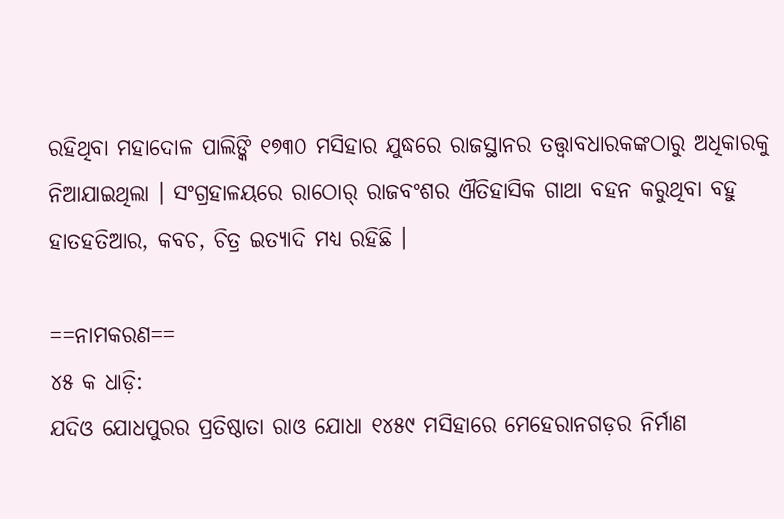ରହିଥିବା ମହାଦୋଳ ପାଲିଙ୍କି ୧୭୩୦ ମସିହାର ଯୁଦ୍ଧରେ ରାଜସ୍ଥାନର ତତ୍ତ୍ୱାବଧାରକଙ୍କଠାରୁ ଅଧିକାରକୁ ନିଆଯାଇଥିଲା । ସଂଗ୍ରହାଳୟରେ ରାଠୋର୍ ରାଜବଂଶର ଐତିହାସିକ ଗାଥା ବହନ କରୁଥିବା ବହୁ ହାତହତିଆର, କବଚ, ଚିତ୍ର ଇତ୍ୟାଦି ମଧ୍ୟ ରହିଛି ।

==ନାମକରଣ==
୪୫ କ ଧାଡ଼ି:
ଯଦିଓ ଯୋଧପୁରର ପ୍ରତିଷ୍ଠାତା ରାଓ ଯୋଧା ୧୪୫୯ ମସିହାରେ ମେହେରାନଗଡ଼ର ନିର୍ମାଣ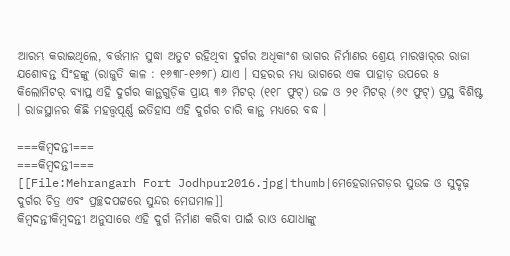ଆରମ୍ଭ କରାଇଥିଲେ, ବର୍ତ୍ତମାନ ସୁଦ୍ଧା ଅତୁଟ ରହିଥିବା ଦୁର୍ଗର ଅଧିକାଂଶ ଭାଗର ନିର୍ମାଣର ଶ୍ରେୟ ମାରୱାର୍‍ର ରାଜା ଯଶୋବନ୍ତ ସିଂହଙ୍କୁ (ରାଜୁତି କାଳ : ୧୬୩୮-୧୬୭୮) ଯାଏ । ସହରର ମଧ୍ୟ ଭାଗରେ ଏକ ପାହାଡ଼ ଉପରେ ୫ କିଲୋମିଟର୍ ବ୍ୟାପ୍ତ ଏହି ଦୁର୍ଗର କାନ୍ଥଗୁଡ଼ିକ ପ୍ରାୟ ୩୬ ମିଟର୍ (୧୧୮ ଫୁଟ୍) ଉଚ୍ଚ ଓ ୨୧ ମିଟର୍ (୬୯ ଫୁଟ୍) ପ୍ରସ୍ଥ ବିଶିଷ୍ଟ । ରାଜସ୍ଥାନର କିଛି ମହତ୍ତ୍ୱପୂର୍ଣ୍ଣ ଇତିହାସ ଏହି ଦୁର୍ଗର ଚାରି କାନ୍ଥ ମଧ୍ୟରେ ବଦ୍ଧ ।

===କିମ୍ବଦନ୍ତୀ===
===କିମ୍ୱଦନ୍ତୀ===
[[File:Mehrangarh Fort Jodhpur2016.jpg|thumb|ମେହେରାନଗଡ଼ର ସୁଉଚ୍ଚ ଓ ସୁଦୃଢ଼ ଦୁର୍ଗର ଚିତ୍ର ଏବଂ ପ୍ରଚ୍ଛଦପଟ୍ଟରେ ସୁନ୍ଦର ମେଘମାଳ]]
କିମ୍ୱଦନ୍ତୀକିମ୍ବଦନ୍ତୀ ଅନୁସାରେ ଏହି ଦୁର୍ଗ ନିର୍ମାଣ କରିବା ପାଇଁ ରାଓ ଯୋଧାଙ୍କୁ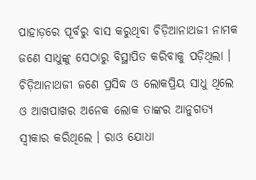ପାହାଡ଼ରେ ପୂର୍ବରୁ ବାସ କରୁଥିବା ଚିଡ଼ିଆନାଥଜୀ ନାମକ ଜଣେ ସାଧୁଙ୍କୁ ସେଠାରୁ ବିସ୍ଥାପିତ କରିବାକୁ ପଡ଼ିଥିଲା । ଚିଡ଼ିଆନାଥଜୀ ଜଣେ ପ୍ରସିଦ୍ଧ ଓ ଲୋକପ୍ରିୟ ସାଧୁ ଥିଲେ ଓ ଆଖପାଖର ଅନେକ ଲୋକ ତାଙ୍କର ଆନୁଗତ୍ୟ ସ୍ୱୀକାର କରିଥିଲେ । ରାଓ ଯୋଧା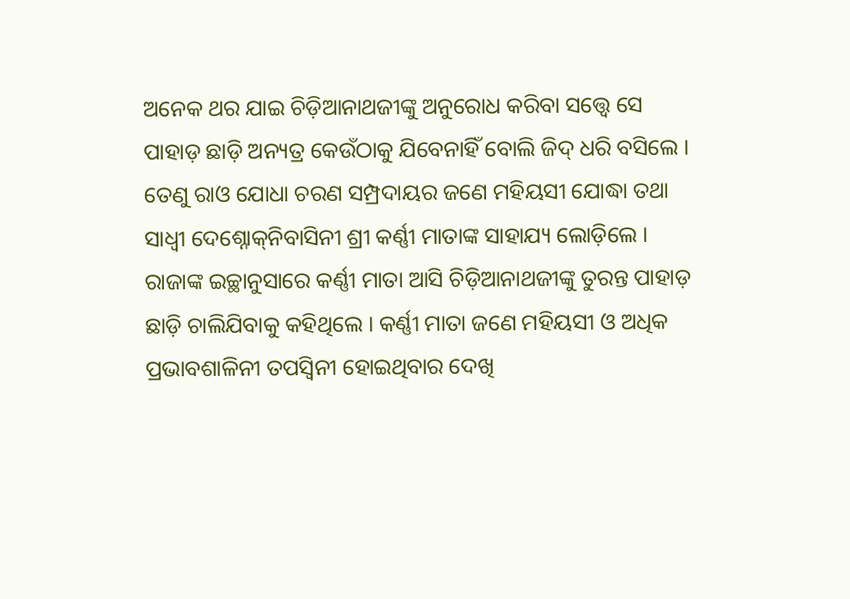ଅନେକ ଥର ଯାଇ ଚିଡ଼ିଆନାଥଜୀଙ୍କୁ ଅନୁରୋଧ କରିବା ସତ୍ତ୍ୱେ ସେ ପାହାଡ଼ ଛାଡ଼ି ଅନ୍ୟତ୍ର କେଉଁଠାକୁ ଯିବେନାହିଁ ବୋଲି ଜିଦ୍ ଧରି ବସିଲେ । ତେଣୁ ରାଓ ଯୋଧା ଚରଣ ସମ୍ପ୍ରଦାୟର ଜଣେ ମହିୟସୀ ଯୋଦ୍ଧା ତଥା ସାଧ୍ୱୀ ଦେଶ୍ନୋକ୍‍ନିବାସିନୀ ଶ୍ରୀ କର୍ଣ୍ଣୀ ମାତାଙ୍କ ସାହାଯ୍ୟ ଲୋଡ଼ିଲେ । ରାଜାଙ୍କ ଇଚ୍ଛାନୁସାରେ କର୍ଣ୍ଣୀ ମାତା ଆସି ଚିଡ଼ିଆନାଥଜୀଙ୍କୁ ତୁରନ୍ତ ପାହାଡ଼ ଛାଡ଼ି ଚାଲିଯିବାକୁ କହିଥିଲେ । କର୍ଣ୍ଣୀ ମାତା ଜଣେ ମହିୟସୀ ଓ ଅଧିକ ପ୍ରଭାବଶାଳିନୀ ତପସ୍ୱିନୀ ହୋଇଥିବାର ଦେଖି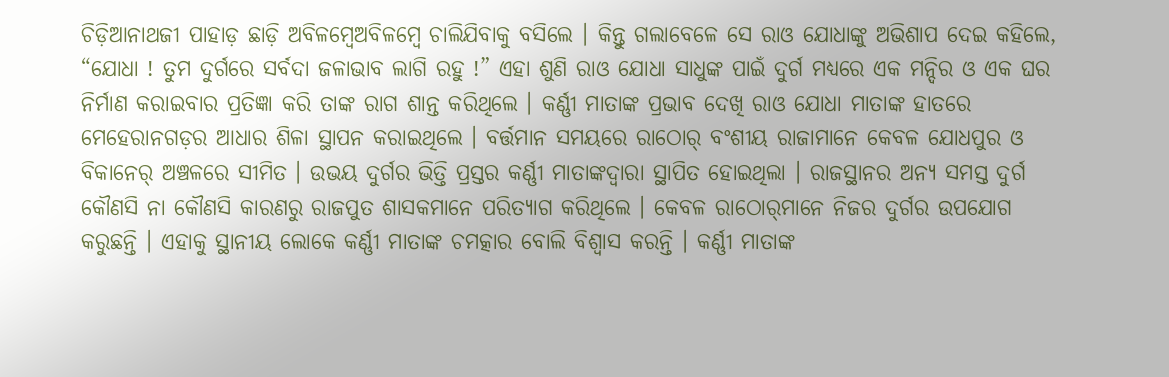ଚିଡ଼ିଆନାଥଜୀ ପାହାଡ଼ ଛାଡ଼ି ଅବିଳମ୍ୱେଅବିଳମ୍ବେ ଚାଲିଯିବାକୁ ବସିଲେ । କିନ୍ତୁ ଗଲାବେଳେ ସେ ରାଓ ଯୋଧାଙ୍କୁ ଅଭିଶାପ ଦେଇ କହିଲେ, “ଯୋଧା ! ତୁମ ଦୁର୍ଗରେ ସର୍ବଦା ଜଳାଭାବ ଲାଗି ରହୁ !” ଏହା ଶୁଣି ରାଓ ଯୋଧା ସାଧୁଙ୍କ ପାଇଁ ଦୁର୍ଗ ମଧ୍ୟରେ ଏକ ମନ୍ଦିର ଓ ଏକ ଘର ନିର୍ମାଣ କରାଇବାର ପ୍ରତିଜ୍ଞା କରି ତାଙ୍କ ରାଗ ଶାନ୍ତ କରିଥିଲେ । କର୍ଣ୍ଣୀ ମାତାଙ୍କ ପ୍ରଭାବ ଦେଖି ରାଓ ଯୋଧା ମାତାଙ୍କ ହାତରେ ମେହେରାନଗଡ଼ର ଆଧାର ଶିଳା ସ୍ଥାପନ କରାଇଥିଲେ । ବର୍ତ୍ତମାନ ସମୟରେ ରାଠୋର୍ ବଂଶୀୟ ରାଜାମାନେ କେବଳ ଯୋଧପୁର ଓ ବିକାନେର୍ ଅଞ୍ଚଳରେ ସୀମିତ । ଉଭୟ ଦୁର୍ଗର ଭିତ୍ତି ପ୍ରସ୍ତର କର୍ଣ୍ଣୀ ମାତାଙ୍କଦ୍ୱାରା ସ୍ଥାପିତ ହୋଇଥିଲା । ରାଜସ୍ଥାନର ଅନ୍ୟ ସମସ୍ତ ଦୁର୍ଗ କୌଣସି ନା କୌଣସି କାରଣରୁ ରାଜପୁତ ଶାସକମାନେ ପରିତ୍ୟାଗ କରିଥିଲେ । କେବଳ ରାଠୋର୍‍ମାନେ ନିଜର ଦୁର୍ଗର ଉପଯୋଗ କରୁଛନ୍ତି । ଏହାକୁ ସ୍ଥାନୀୟ ଲୋକେ କର୍ଣ୍ଣୀ ମାତାଙ୍କ ଚମତ୍କାର ବୋଲି ବିଶ୍ୱାସ କରନ୍ତି । କର୍ଣ୍ଣୀ ମାତାଙ୍କ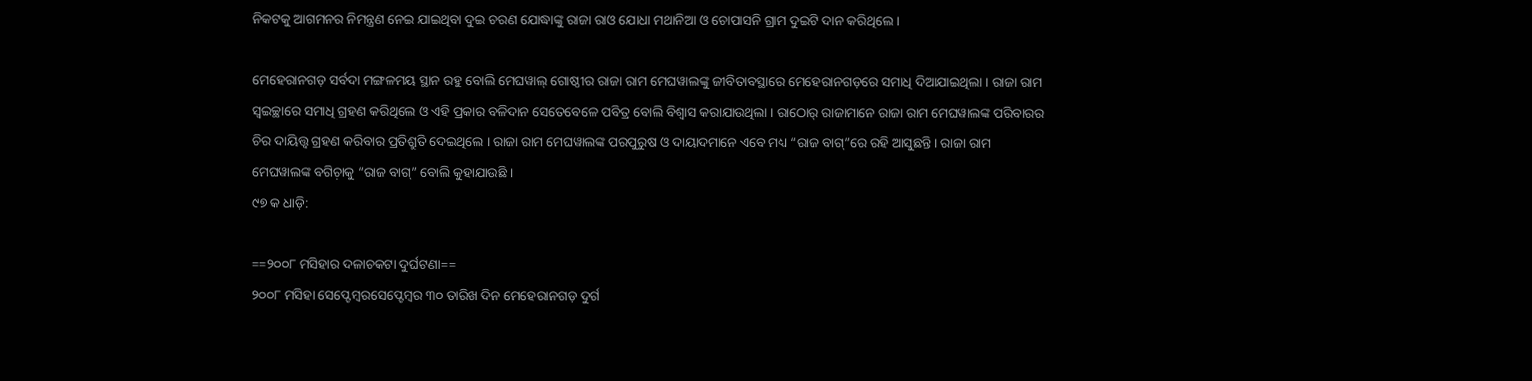ନିକଟକୁ ଆଗମନର ନିମନ୍ତ୍ରଣ ନେଇ ଯାଇଥିବା ଦୁଇ ଚରଣ ଯୋଦ୍ଧାଙ୍କୁ ରାଜା ରାଓ ଯୋଧା ମଥାନିଆ ଓ ଚୋପାସନି ଗ୍ରାମ ଦୁଇଟି ଦାନ କରିଥିଲେ ।

ମେହେରାନଗଡ଼ ସର୍ବଦା ମଙ୍ଗଳମୟ ସ୍ଥାନ ରହୁ ବୋଲି ମେଘୱାଲ୍ ଗୋଷ୍ଠୀର ରାଜା ରାମ ମେଘୱାଲଙ୍କୁ ଜୀବିତାବସ୍ଥାରେ ମେହେରାନଗଡ଼ରେ ସମାଧି ଦିଆଯାଇଥିଲା । ରାଜା ରାମ ସ୍ୱଇଚ୍ଛାରେ ସମାଧି ଗ୍ରହଣ କରିଥିଲେ ଓ ଏହି ପ୍ରକାର ବଳିଦାନ ସେତେବେଳେ ପବିତ୍ର ବୋଲି ବିଶ୍ୱାସ କରାଯାଉଥିଲା । ରାଠୋର୍ ରାଜାମାନେ ରାଜା ରାମ ମେଘୱାଲଙ୍କ ପରିବାରର ଚିର ଦାୟିତ୍ତ୍ୱ ଗ୍ରହଣ କରିବାର ପ୍ରତିଶ୍ରୁତି ଦେଇଥିଲେ । ରାଜା ରାମ ମେଘୱାଲଙ୍କ ପରପୁରୁଷ ଓ ଦାୟାଦମାନେ ଏବେ ମଧ୍ୟ “ରାଜ ବାଗ୍”ରେ ରହି ଆସୁଛନ୍ତି । ରାଜା ରାମ ମେଘୱାଲଙ୍କ ବଗିଚ଼ାକୁ “ରାଜ ବାଗ୍” ବୋଲି କୁହାଯାଉଛି ।
୯୭ କ ଧାଡ଼ି:

==୨୦୦୮ ମସିହାର ଦଳାଚକଟା ଦୁର୍ଘଟଣା==
୨୦୦୮ ମସିହା ସେପ୍ଟେମ୍ୱରସେପ୍ଟେମ୍ବର ୩୦ ତାରିଖ ଦିନ ମେହେରାନଗଡ଼ ଦୁର୍ଗ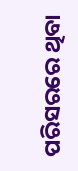ପରିସରରେ ଥିବା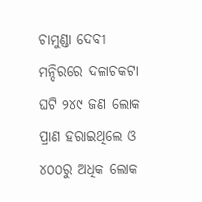ଚାମୁଣ୍ଡା ଦେବୀ ମନ୍ଦିରରେ ଦଳାଚକଟା ଘଟି ୨୪୯ ଜଣ ଲୋକ ପ୍ରାଣ ହରାଇଥିଲେ ଓ ୪୦୦ରୁ ଅଧିକ ଲୋକ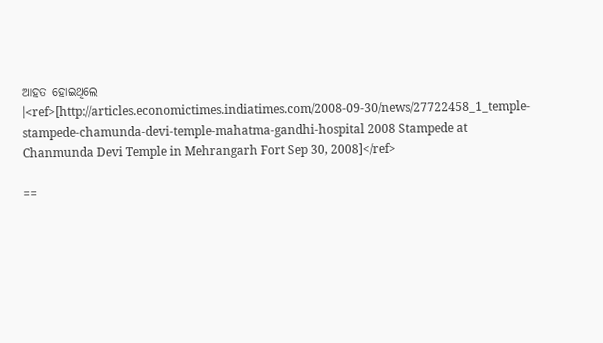ଆହତ ହୋଇଥିଲେ ।<ref>[http://articles.economictimes.indiatimes.com/2008-09-30/news/27722458_1_temple-stampede-chamunda-devi-temple-mahatma-gandhi-hospital 2008 Stampede at Chanmunda Devi Temple in Mehrangarh Fort Sep 30, 2008]</ref>

==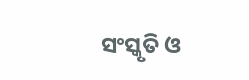ସଂସ୍କୃତି ଓ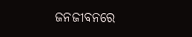ଜନଜୀବନରେ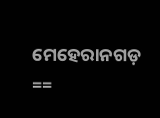ମେହେରାନଗଡ଼ ==